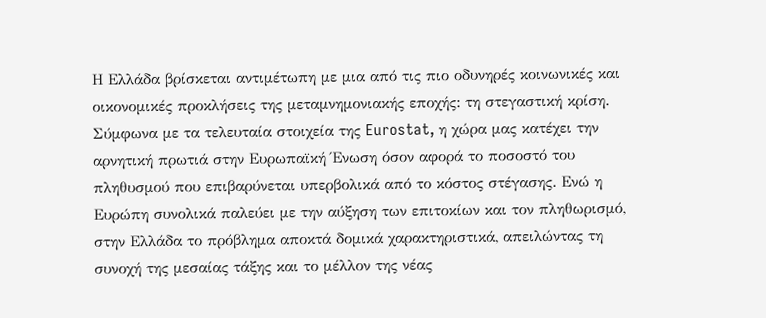Η Ελλάδα βρίσκεται αντιμέτωπη με μια από τις πιο οδυνηρές κοινωνικές και οικονομικές προκλήσεις της μεταμνημονιακής εποχής: τη στεγαστική κρίση. Σύμφωνα με τα τελευταία στοιχεία της Eurostat, η χώρα μας κατέχει την αρνητική πρωτιά στην Ευρωπαϊκή Ένωση όσον αφορά το ποσοστό του πληθυσμού που επιβαρύνεται υπερβολικά από το κόστος στέγασης. Ενώ η Ευρώπη συνολικά παλεύει με την αύξηση των επιτοκίων και τον πληθωρισμό, στην Ελλάδα το πρόβλημα αποκτά δομικά χαρακτηριστικά, απειλώντας τη συνοχή της μεσαίας τάξης και το μέλλον της νέας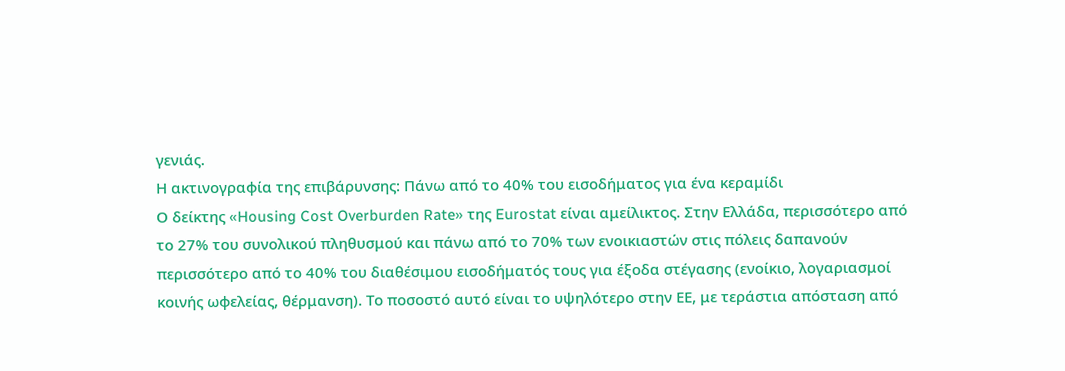γενιάς.
Η ακτινογραφία της επιβάρυνσης: Πάνω από το 40% του εισοδήματος για ένα κεραμίδι
Ο δείκτης «Housing Cost Overburden Rate» της Eurostat είναι αμείλικτος. Στην Ελλάδα, περισσότερο από το 27% του συνολικού πληθυσμού και πάνω από το 70% των ενοικιαστών στις πόλεις δαπανούν περισσότερο από το 40% του διαθέσιμου εισοδήματός τους για έξοδα στέγασης (ενοίκιο, λογαριασμοί κοινής ωφελείας, θέρμανση). Το ποσοστό αυτό είναι το υψηλότερο στην ΕΕ, με τεράστια απόσταση από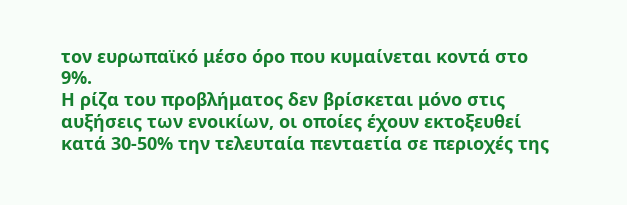τον ευρωπαϊκό μέσο όρο που κυμαίνεται κοντά στο 9%.
Η ρίζα του προβλήματος δεν βρίσκεται μόνο στις αυξήσεις των ενοικίων, οι οποίες έχουν εκτοξευθεί κατά 30-50% την τελευταία πενταετία σε περιοχές της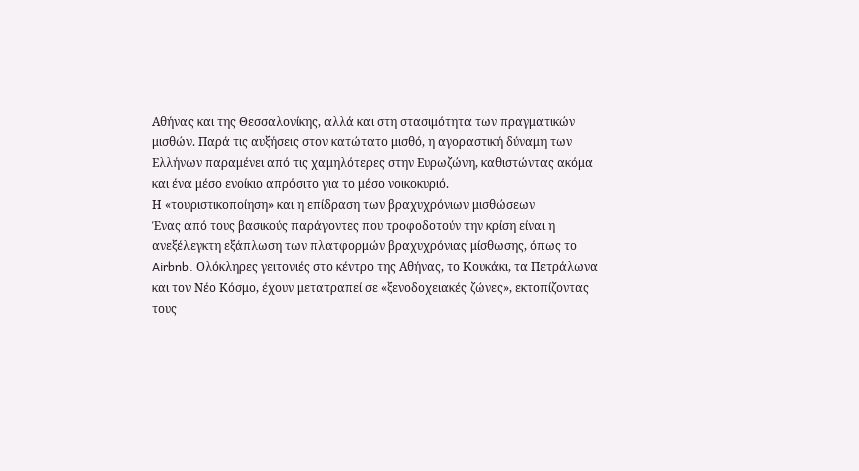Αθήνας και της Θεσσαλονίκης, αλλά και στη στασιμότητα των πραγματικών μισθών. Παρά τις αυξήσεις στον κατώτατο μισθό, η αγοραστική δύναμη των Ελλήνων παραμένει από τις χαμηλότερες στην Ευρωζώνη, καθιστώντας ακόμα και ένα μέσο ενοίκιο απρόσιτο για το μέσο νοικοκυριό.
Η «τουριστικοποίηση» και η επίδραση των βραχυχρόνιων μισθώσεων
Ένας από τους βασικούς παράγοντες που τροφοδοτούν την κρίση είναι η ανεξέλεγκτη εξάπλωση των πλατφορμών βραχυχρόνιας μίσθωσης, όπως το Airbnb. Ολόκληρες γειτονιές στο κέντρο της Αθήνας, το Κουκάκι, τα Πετράλωνα και τον Νέο Κόσμο, έχουν μετατραπεί σε «ξενοδοχειακές ζώνες», εκτοπίζοντας τους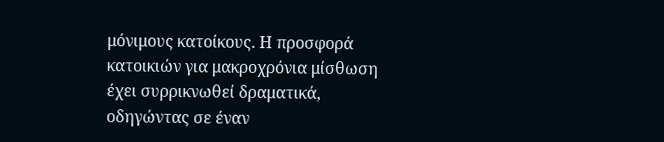μόνιμους κατοίκους. Η προσφορά κατοικιών για μακροχρόνια μίσθωση έχει συρρικνωθεί δραματικά, οδηγώντας σε έναν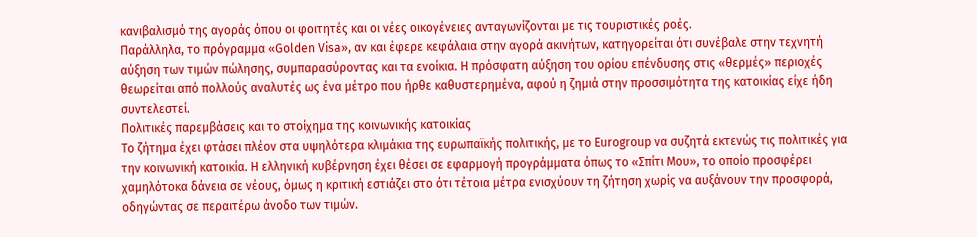κανιβαλισμό της αγοράς όπου οι φοιτητές και οι νέες οικογένειες ανταγωνίζονται με τις τουριστικές ροές.
Παράλληλα, το πρόγραμμα «Golden Visa», αν και έφερε κεφάλαια στην αγορά ακινήτων, κατηγορείται ότι συνέβαλε στην τεχνητή αύξηση των τιμών πώλησης, συμπαρασύροντας και τα ενοίκια. Η πρόσφατη αύξηση του ορίου επένδυσης στις «θερμές» περιοχές θεωρείται από πολλούς αναλυτές ως ένα μέτρο που ήρθε καθυστερημένα, αφού η ζημιά στην προσσιμότητα της κατοικίας είχε ήδη συντελεστεί.
Πολιτικές παρεμβάσεις και το στοίχημα της κοινωνικής κατοικίας
Το ζήτημα έχει φτάσει πλέον στα υψηλότερα κλιμάκια της ευρωπαϊκής πολιτικής, με το Eurogroup να συζητά εκτενώς τις πολιτικές για την κοινωνική κατοικία. Η ελληνική κυβέρνηση έχει θέσει σε εφαρμογή προγράμματα όπως το «Σπίτι Μου», το οποίο προσφέρει χαμηλότοκα δάνεια σε νέους, όμως η κριτική εστιάζει στο ότι τέτοια μέτρα ενισχύουν τη ζήτηση χωρίς να αυξάνουν την προσφορά, οδηγώντας σε περαιτέρω άνοδο των τιμών.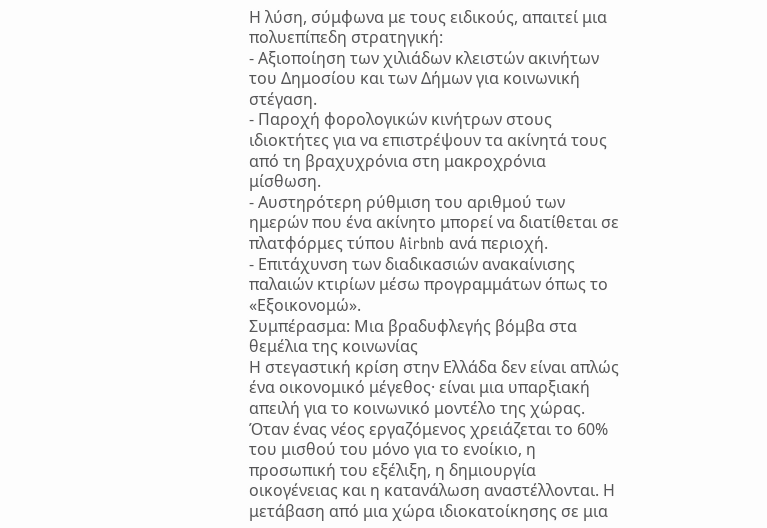Η λύση, σύμφωνα με τους ειδικούς, απαιτεί μια πολυεπίπεδη στρατηγική:
- Αξιοποίηση των χιλιάδων κλειστών ακινήτων του Δημοσίου και των Δήμων για κοινωνική στέγαση.
- Παροχή φορολογικών κινήτρων στους ιδιοκτήτες για να επιστρέψουν τα ακίνητά τους από τη βραχυχρόνια στη μακροχρόνια μίσθωση.
- Αυστηρότερη ρύθμιση του αριθμού των ημερών που ένα ακίνητο μπορεί να διατίθεται σε πλατφόρμες τύπου Airbnb ανά περιοχή.
- Επιτάχυνση των διαδικασιών ανακαίνισης παλαιών κτιρίων μέσω προγραμμάτων όπως το «Εξοικονομώ».
Συμπέρασμα: Μια βραδυφλεγής βόμβα στα θεμέλια της κοινωνίας
Η στεγαστική κρίση στην Ελλάδα δεν είναι απλώς ένα οικονομικό μέγεθος· είναι μια υπαρξιακή απειλή για το κοινωνικό μοντέλο της χώρας. Όταν ένας νέος εργαζόμενος χρειάζεται το 60% του μισθού του μόνο για το ενοίκιο, η προσωπική του εξέλιξη, η δημιουργία οικογένειας και η κατανάλωση αναστέλλονται. Η μετάβαση από μια χώρα ιδιοκατοίκησης σε μια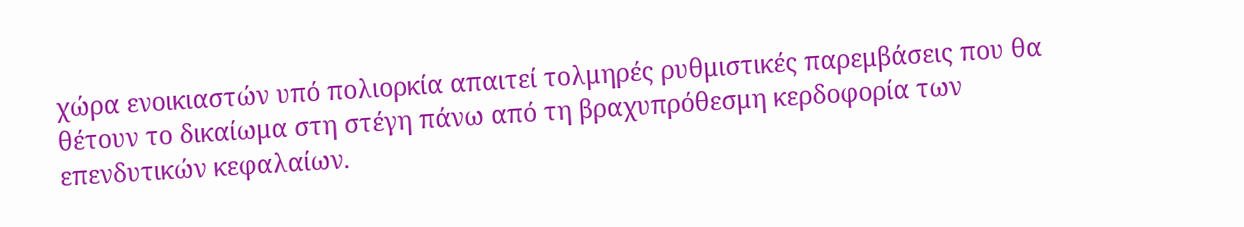χώρα ενοικιαστών υπό πολιορκία απαιτεί τολμηρές ρυθμιστικές παρεμβάσεις που θα θέτουν το δικαίωμα στη στέγη πάνω από τη βραχυπρόθεσμη κερδοφορία των επενδυτικών κεφαλαίων.